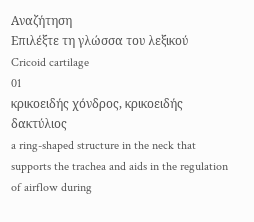Αναζήτηση
Επιλέξτε τη γλώσσα του λεξικού
Cricoid cartilage
01
κρικοειδής χόνδρος, κρικοειδής δακτύλιος
a ring-shaped structure in the neck that supports the trachea and aids in the regulation of airflow during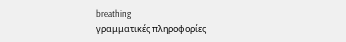breathing
γραμματικές πληροφορίες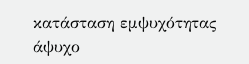κατάσταση εμψυχότητας
άψυχο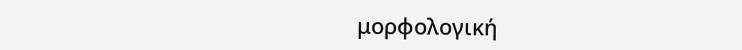μορφολογική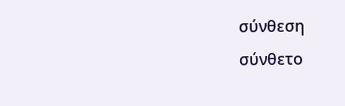σύνθεση
σύνθετο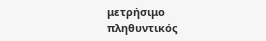μετρήσιμο
πληθυντικός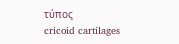τύπος
cricoid cartilages